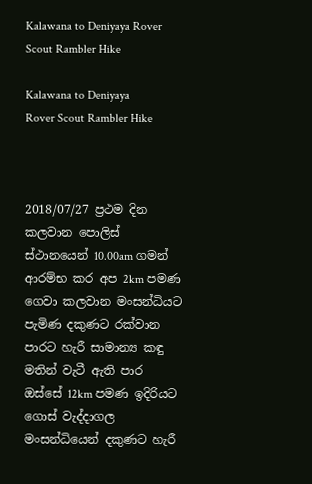Kalawana to Deniyaya Rover Scout Rambler Hike

Kalawana to Deniyaya
Rover Scout Rambler Hike



2018/07/27 ප්‍රථම දින කලවාන පොලිස් ස්ථානයෙන් 10.00am ගමන් ආරම්භ කර අප 2km පමණ ගෙවා කලවාන මංසන්ධියට පැමිණ දකුණට රක්වාන පාරට හැරී සාමාන්‍ය කඳු මතින් වැටී ඇති පාර ඔස්සේ 12km පමණ ඉදිරියට ගොස් වැද්දාගල මංසන්ධියෙන් දකුණට හැරී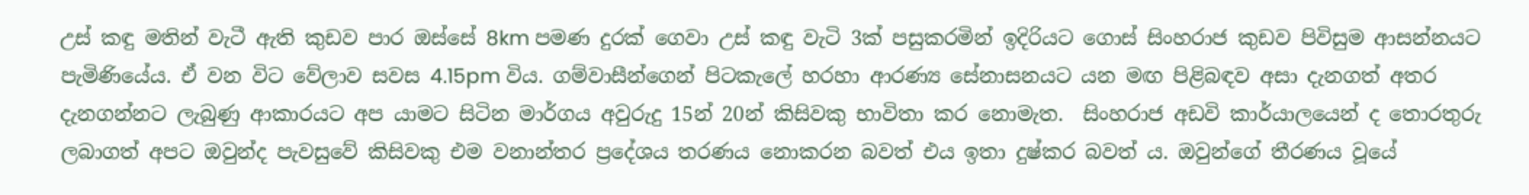උස් කඳු මතින් වැටී ඇති කුඩව පාර ඔස්සේ 8km පමණ දුරක් ගෙවා උස් කඳු වැටි 3ක් පසුකරමින් ඉදිරියට ගොස් සිංහරාජ කුඩව පිවිසුම ආසන්නයට පැමිණියේය. ඒ වන විට වේලාව සවස 4.15pm විය. ගම්වාසීන්ගෙන් පිටකැලේ හරහා ආරණ්‍ය සේනාසනයට යන මඟ පිළිබඳව අසා දැනගත් අතර දැනගන්නට ලැබුණු ආකාරයට අප යාමට සිටින මාර්ගය අවුරුදු 15න් 20න් කිසිවකු භාවිතා කර නොමැත.  සිංහරාජ අඩවි කාර්යාලයෙන් ද තොරතුරු ලබාගත් අපට ඔවුන්ද පැවසුවේ කිසිවකු එම වනාන්තර ප්‍රදේශය තරණය නොකරන බවත් එය ඉතා දුෂ්කර බවත් ය. ඔවුන්ගේ තීරණය වූයේ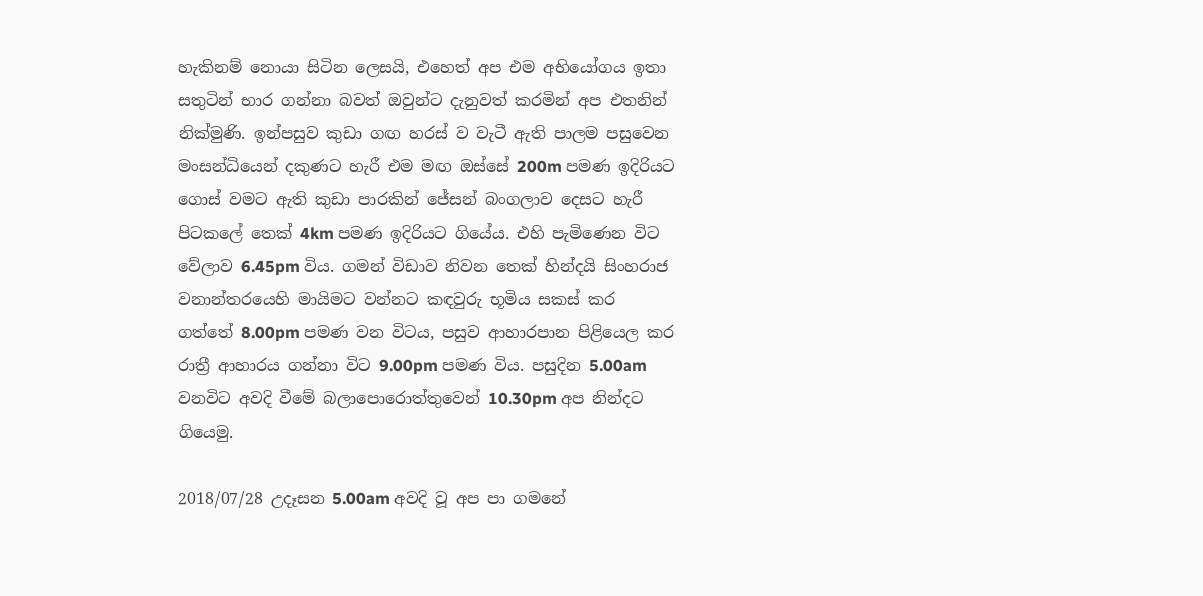හැකිනම් නොයා සිටින ලෙසයි, එහෙත් අප එම අභියෝගය ඉතා සතුටින් භාර ගන්නා බවත් ඔවුන්ට දැනුවත් කරමින් අප එතනින් නික්මුණි. ඉන්පසුව කුඩා ගඟ හරස් ව වැටී ඇති පාලම පසුවෙන මංසන්ධියෙන් දකුණට හැරී එම මඟ ඔස්සේ 200m පමණ ඉදිරියට ගොස් වමට ඇති කුඩා පාරකින් ජේසන් බංගලාව දෙසට හැරී පිටකලේ තෙක් 4km පමණ ඉදිරියට ගියේය. එහි පැමිණෙන විට වේලාව 6.45pm විය. ගමන් විඩාව නිවන තෙක් හින්දයි සිංහරාජ වනාන්තරයෙහි මායිමට වන්නට කඳවුරු භූමිය සකස් කර  ගත්තේ 8.00pm පමණ වන විටය, පසුව ආහාරපාන පිළියෙල කර රාත්‍රී ආහාරය ගන්නා විට 9.00pm පමණ විය. පසුදින 5.00am වනවිට අවදි වීමේ බලාපොරොත්තුවෙන් 10.30pm අප නින්දට ගියෙමු.

2018/07/28 උදෑසන 5.00am අවදි වූ අප පා ගමනේ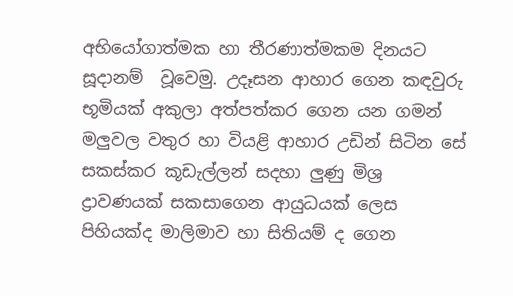අභියෝගාත්මක හා තීරණාත්මකම දිනයට සූදානම්  වූවෙමු. උදෑසන ආහාර ගෙන කඳවුරු භූමියක් අකුලා අත්පත්කර ගෙන යන ගමන් මලුවල වතුර හා වියළි ආහාර උඩින් සිටින සේ සකස්කර කූඩැල්ලන් සදහා ලුණු මිශ්‍ර ද්‍රාවණයක් සකසාගෙන ආයුධයක් ලෙස පිහියක්ද මාලිමාව හා සිතියම් ද ගෙන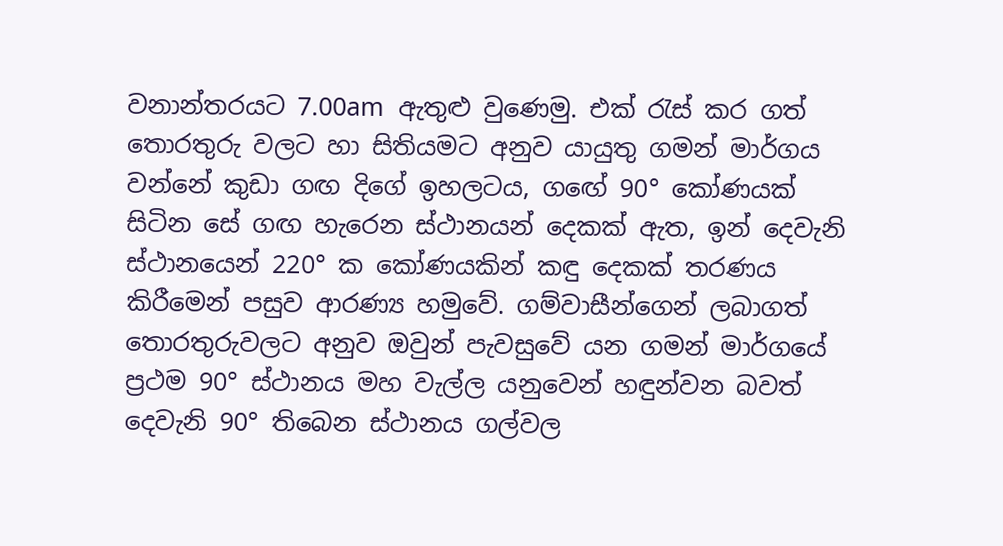වනාන්තරයට 7.00am  ඇතුළු වුණෙමු. එක් රැස් කර ගත් තොරතුරු වලට හා සිතියමට අනුව යායුතු ගමන් මාර්ගය වන්නේ කුඩා ගඟ දිගේ ඉහලටය, ගඟේ 90° කෝණයක් සිටින සේ ගඟ හැරෙන ස්ථානයන් දෙකක් ඇත, ඉන් දෙවැනි ස්ථානයෙන් 220° ක කෝණයකින් කඳු දෙකක් තරණය කිරීමෙන් පසුව ආරණ්‍ය හමුවේ. ගම්වාසීන්ගෙන් ලබාගත් තොරතුරුවලට අනුව ඔවුන් පැවසුවේ යන ගමන් මාර්ගයේ ප්‍රථම 90° ස්ථානය මහ වැල්ල යනුවෙන් හඳුන්වන බවත් දෙවැනි 90° තිබෙන ස්ථානය ගල්වල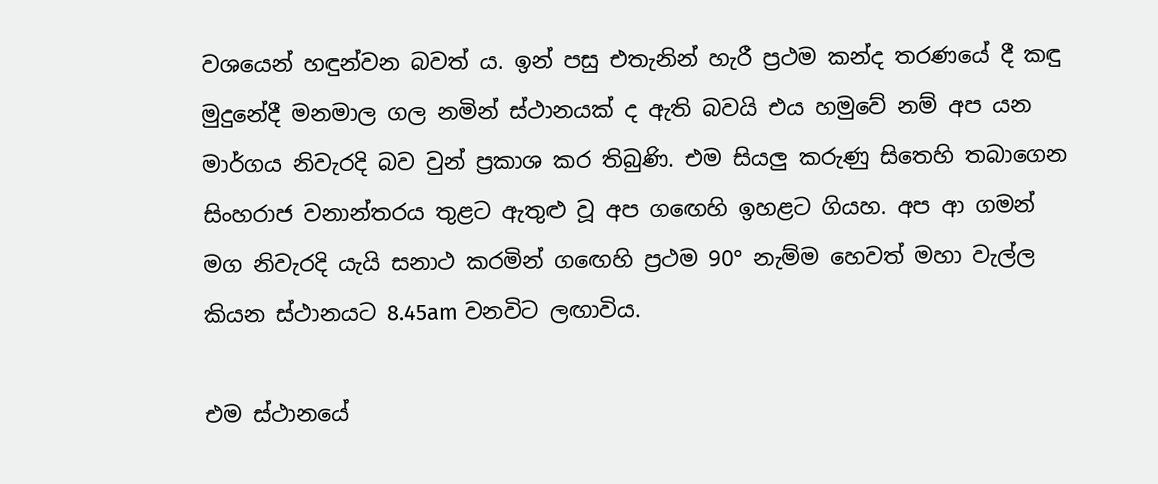වශයෙන් හඳුන්වන බවත් ය. ඉන් පසු එතැනින් හැරී ප්‍රථම කන්ද තරණයේ දී කඳු මුදුනේදී මනමාල ගල නමින් ස්ථානයක් ද ඇති බවයි එය හමුවේ නම් අප යන මාර්ගය නිවැරදි බව වුන් ප්‍රකාශ කර තිබුණි. එම සියලු කරුණු සිතෙහි තබාගෙන සිංහරාජ වනාන්තරය තුළට ඇතුළු වූ අප ගඟෙහි ඉහළට ගියහ. අප ආ ගමන් මග නිවැරදි යැයි සනාථ කරමින් ගඟෙහි ප්‍රථම 90° නැම්ම හෙවත් මහා වැල්ල කියන ස්ථානයට 8.45am වනවිට ලඟාවිය.

එම ස්ථානයේ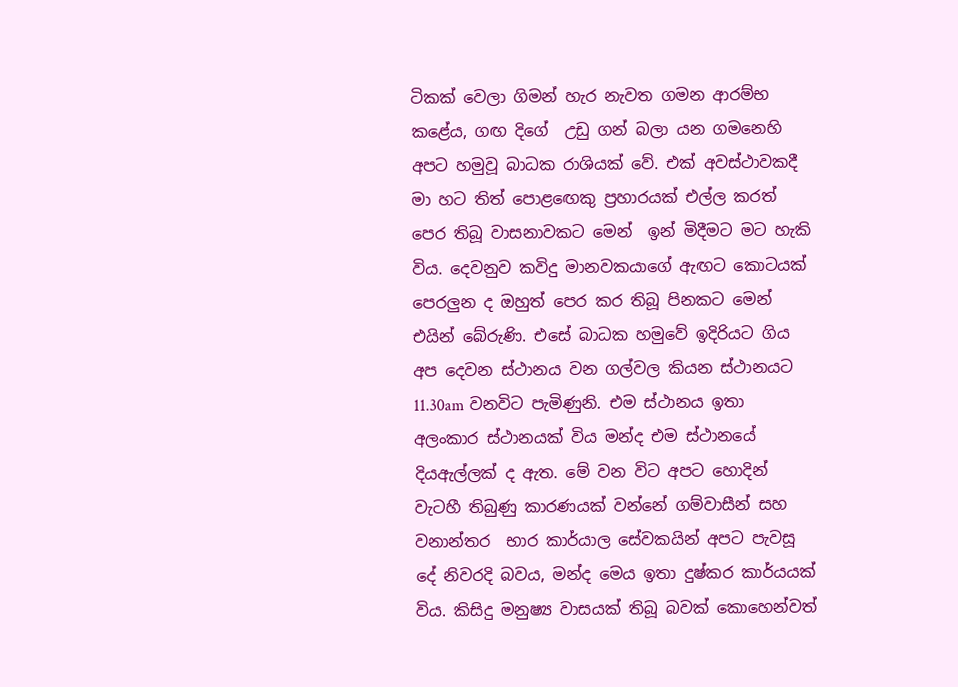ටිකක් වෙලා ගිමන් හැර නැවත ගමන ආරම්භ කළේය, ගඟ දිගේ  උඩු ගන් බලා යන ගමනෙහි අපට හමුවූ බාධක රාශියක් වේ. එක් අවස්ථාවකදී මා හට තිත් පොළඟෙකු ප්‍රහාරයක් එල්ල කරත් පෙර තිබූ වාසනාවකට මෙන්  ඉන් මිදීමට මට හැකි විය. දෙවනුව කවිදු මානවකයාගේ ඇඟට කොටයක් පෙරලුන ද ඔහුත් පෙර කර තිබූ පිනකට මෙන් එයින් බේරුණි. එසේ බාධක හමුවේ ඉදිරියට ගිය අප දෙවන ස්ථානය වන ගල්වල කියන ස්ථානයට 11.30am වනවිට පැමිණුනි. එම ස්ථානය ඉතා අලංකාර ස්ථානයක් විය මන්ද එම ස්ථානයේ දියඇල්ලක් ද ඇත. මේ වන විට අපට හොදින් වැටහී තිබුණු කාරණයක් වන්නේ ගම්වාසීන් සහ වනාන්තර  භාර කාර්යාල සේවකයින් අපට පැවසූ දේ නිවරදි බවය, මන්ද මෙය ඉතා දුෂ්කර කාර්යයක් විය. කිසිදු මනුෂ්‍ය වාසයක් තිබූ බවක් කොහෙන්වත්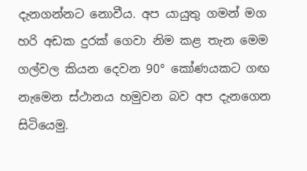දැනගන්නට නොවීය. අප යායුතු ගමන් මග හරි අඩක දුරක් ගෙවා නිම කළ තැන මෙම ගල්වල කියන දෙවන 90° කෝණයකට ගඟ නැමෙන ස්ථානය හමුවන බව අප දැනගෙන සිටියෙමු.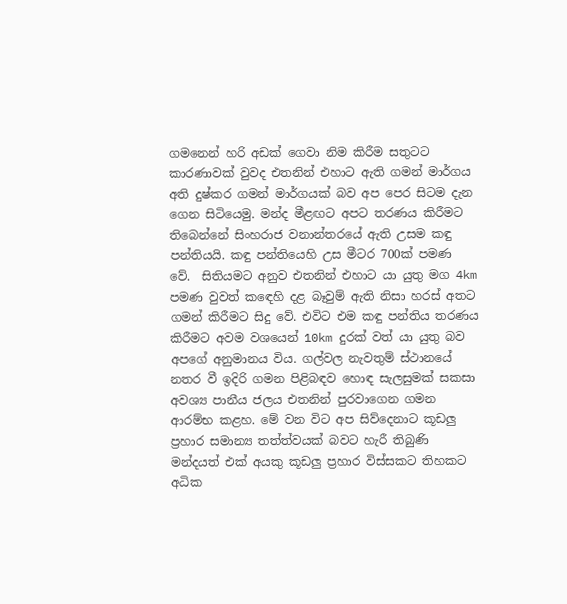ගමනෙන් හරි අඩක් ගෙවා නිම කිරීම සතුටට කාරණාවක් වුවද එතනින් එහාට ඇති ගමන් මාර්ගය අති දුෂ්කර ගමන් මාර්ගයක් බව අප පෙර සිටම දැන ගෙන සිටියෙමු. මන්ද මීළඟට අපට තරණය කිරීමට තිබෙන්නේ සිංහරාජ වනාන්තරයේ ඇති උසම කඳු පන්තියයි. කඳු පන්තියෙහි උස මීටර 700ක් පමණ වේ.  සිතියමට අනුව එතනින් එහාට යා යුතු මග 4km පමණ වුවත් කඳෙහි දළ බෑවුම් ඇති නිසා හරස් අතට ගමන් කිරීමට සිදු වේ. එවිට එම කඳු පන්තිය තරණය කිරීමට අවම වශයෙන් 10km දුරක් වත් යා යුතු බව අපගේ අනුමානය විය. ගල්වල නැවතුම් ස්ථානයේ නතර වී ඉදිරි ගමන පිළිබඳව හොඳ සැලසුමක් සකසා අවශ්‍ය පානීය ජලය එතනින් පුරවාගෙන ගමන ආරම්භ කළහ. මේ වන විට අප සිව්දෙනාට කූඩලු ප්‍රහාර සමාන්‍ය තත්ත්වයක් බවට හැරී තිබුණි මන්දයත් එක් අයකු කූඩලු ප්‍රහාර විස්සකට තිහකට අධික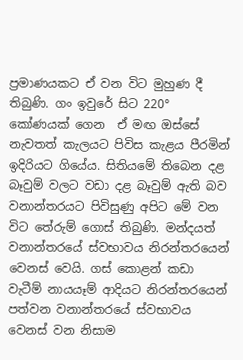ප්‍රමාණයකට ඒ වන විට මුහුණ දී තිබුණි. ගං ඉවුරේ සිට 220° කෝණයක් ගෙන  ඒ මඟ ඔස්සේ නැවතත් කැලයට පිවිස කැළය පීරමින් ඉදිරියට ගියේය. සිතියමේ තිබෙන දළ බෑවුම් වලට වඩා දළ බෑවුම් ඇති බව වනාන්තරයට පිවිසුණු අපිට මේ වන විට තේරුම් ගොස් තිබුණි. මන්දයත් වනාන්තරයේ ස්වභාවය නිරන්තරයෙන් වෙනස් වෙයි. ගස් කොළන් කඩා වැටීම් නායයෑම් ආදියට නිරන්තරයෙන් පත්වන වනාන්තරයේ ස්වභාවය වෙනස් වන නිසාම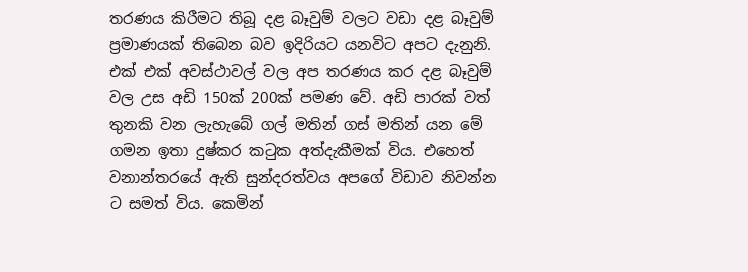තරණය කිරීමට තිබූ දළ බෑවුම් වලට වඩා දළ බෑවුම් ප්‍රමාණයක් තිබෙන බව ඉදිරියට යනවිට අපට දැනුනි. එක් එක් අවස්ථාවල් වල අප තරණය කර දළ බෑවුම් වල උස අඩි 150ක් 200ක් පමණ වේ. අඩි පාරක් වත් තුනකි වන ලැහැබේ ගල් මතින් ගස් මතින් යන මේ  ගමන ඉතා දුෂ්කර කටුක අත්දැකීමක් විය. එහෙත් වනාන්තරයේ ඇති සුන්දරත්වය අපගේ විඩාව නිවන්න ට සමත් විය. කෙමින්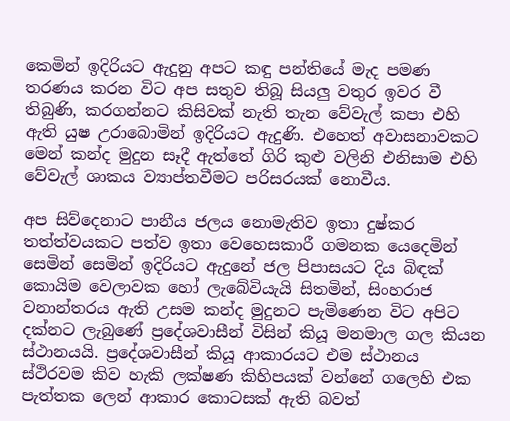කෙමින් ඉදිරියට ඇදුනු අපට කඳු පන්තියේ මැද පමණ තරණය කරන විට අප සතුව තිබූ සියලු වතුර ඉවර වී තිබුණි, කරගන්නට කිසිවක් නැති තැන වේවැල් කපා එහි ඇති යුෂ උරාබොමින් ඉදිරියට ඇදුණි. එහෙත් අවාසනාවකට මෙන් කන්ද මුදුන සෑදී ඇත්තේ ගිරි කුළු වලිනි එනිසාම එහි වේවැල් ශාකය ව්‍යාප්තවීමට පරිසරයක් නොවීය.

අප සිව්දෙනාට පානීය ජලය නොමැතිව ඉතා දුෂ්කර තත්ත්වයකට පත්ව ඉතා වෙහෙසකාරී ගමනක යෙදෙමින් සෙමින් සෙමින් ඉදිරියට ඇදුනේ ජල පිපාසයට දිය බිඳක් කොයිම වෙලාවක හෝ ලැබේවියැයි සිතමින්, සිංහරාජ වනාන්තරය ඇති උසම කන්ද මුදුනට පැමිණෙන විට අපිට දක්නට ලැබුණේ ප්‍රදේශවාසීන් විසින් කියූ මනමාල ගල කියන ස්ථානයයි. ප්‍රදේශවාසීන් කියූ ආකාරයට එම ස්ථානය ස්ථිරවම කිව හැකි ලක්ෂණ කිහිපයක් වන්නේ ගලෙහි එක පැත්තක ලෙන් ආකාර කොටසක් ඇති බවත්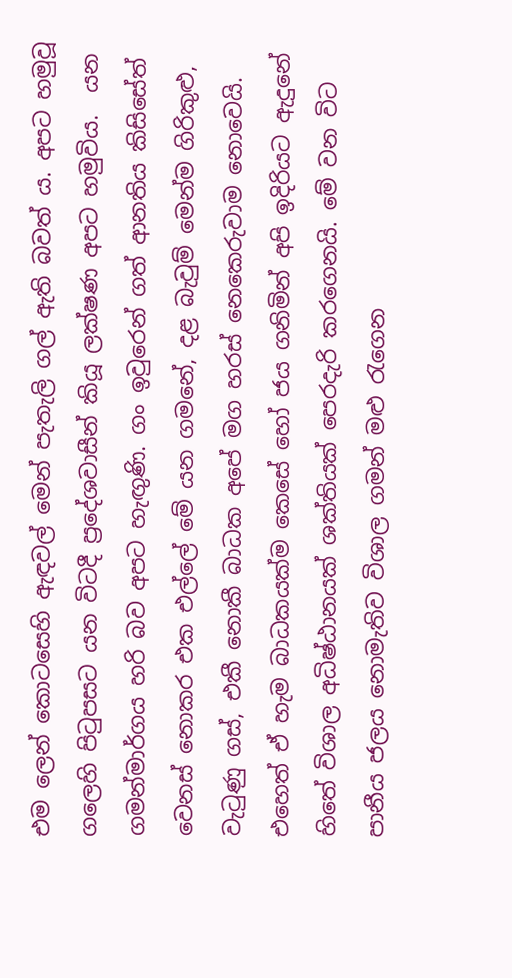එම ලෙන් කොටසෙහි ඇඳවල් මෙන් පැතැලි ගල් ඇති බවත් ය. අපට හමුවූ ගලෙහි පිටුපසට යන විටදී ප්‍රදේශවාසීන් කියූ ලක්ෂණ අපට හමුවිය.  යන ගමන්මාර්ගය හරි බව අපට හැඟුණි. ගං ඉවුරෙන් ගත් ආනතිය කිසිසේත් වෙනස් නොකර එක එල්ලේ මේ යන ගමනේ, දළ බැවුම් මෙන්ම ගිරිකුළු, වැටුණු ගස්, එකී නොකී බාධක අපේ මග හරස් නෙකෙරුවාම නොවෙයි. එහෙත් ඒ හැම බාධකයක්ම කෙසේ හෝ ජය ගනිමින් අපි ඉදිරියට ඇදුනේ හිතේ විශාල අධිෂ්ඨානයක් ශක්තියක් පෙරදැරි කරගෙනයි. මේ වන විට පානීය ජලය නොමැතිව විශාල ගමන් මළු රැගෙන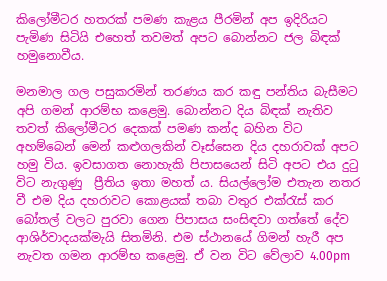කිලෝමීටර හතරක් පමණ කැළය පීරමින් අප ඉදිරියට පැමිණ සිටියි එහෙත් තවමත් අපට බොන්නට ජල බිඳක් හමුනොවීය.

මනමාල ගල පසුකරමින් තරණය කර කඳු පන්තිය බැසීමට අපි ගමන් ආරම්භ කළෙමු. බොන්නට දිය බිඳක් නැතිව තවත් කිලෝමීටර දෙකක් පමණ කන්ද බහින විට අහම්බෙන් මෙන් කළුගලකින් වෑස්සෙන දිය දහරාවක් අපට හමු විය. ඉවසාගත නොහැකි පිපාසයෙන් සිටි අපට එය දුටු විට නැගුණු  ප්‍රීතිය ඉතා මහත් ය. සියල්ලෝම එතැන නතර වී එම දිය දහරාවට කොළයක් තබා වතුර එක්රැස් කර බෝතල් වලට පුරවා ගෙන පිපාසය සංසිඳවා ගත්තේ දේව ආශිර්වාදයක්මැයි සිතමිනි. එම ස්ථානයේ ගිමන් හැරී අප නැවත ගමන ආරම්භ කළෙමු. ඒ වන විට වේලාව 4.00pm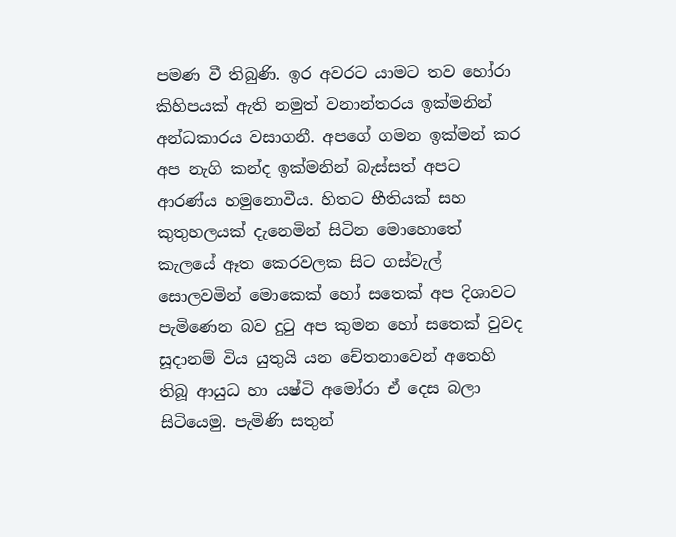පමණ වී තිබුණි. ඉර අවරට යාමට තව හෝරා කිහිපයක් ඇති නමුත් වනාන්තරය ඉක්මනින් අන්ධකාරය වසාගනී. අපගේ ගමන ඉක්මන් කර  අප නැගි කන්ද ඉක්මනින් බැස්සත් අපට ආරණ්ය හමුනොවීය. හිතට භීතියක් සහ කුතුහලයක් දැනෙමින් සිටින මොහොතේ කැලයේ ඈත කෙරවලක සිට ගස්වැල් සොලවමින් මොකෙක් හෝ සතෙක් අප දිශාවට පැමිණෙන බව දුටු අප කුමන හෝ සතෙක් වුවද සූදානම් විය යුතුයි යන චේතනාවෙන් අතෙහි තිබූ ආයුධ හා යෂ්ටි අමෝරා ඒ දෙස බලා සිටියෙමු. පැමිණි සතුන්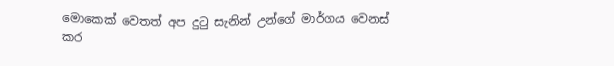මොකෙක් වෙතත් අප දුටු සැනින් උන්ගේ මාර්ගය වෙනස් කර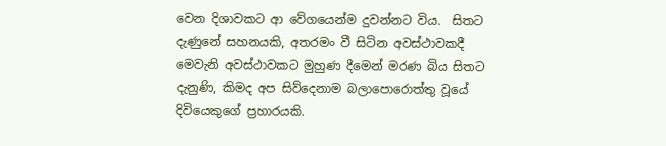වෙන දිශාවකට ආ වේගයෙන්ම දුවන්නට විය.  සිතට දැණුනේ සහනයකි, අතරමං වී සිටින අවස්ථාවකදී මෙවැනි අවස්ථාවකට මුහුණ දීමෙන් මරණ බිය සිතට දැනුණි, කිමද අප සිව්දෙනාම බලාපොරොත්තු වූයේ දිවියෙකුගේ ප්‍රහාරයකි.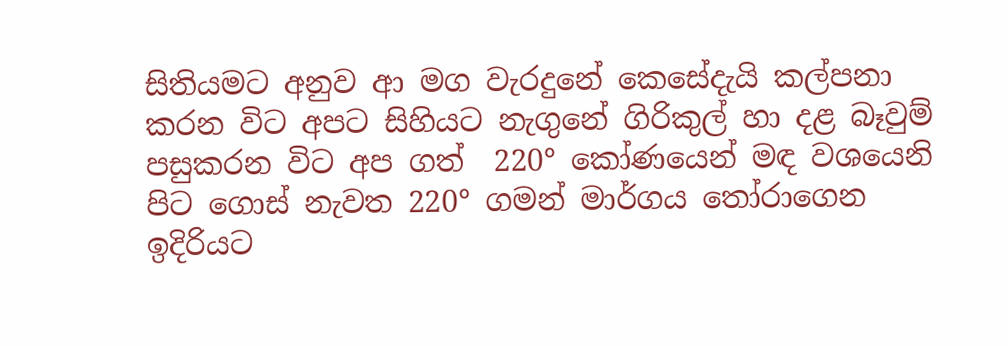සිතියමට අනුව ආ මග වැරදුනේ කෙසේදැයි කල්පනා කරන විට අපට සිහියට නැගුනේ ගිරිකුල් හා දළ බෑවුම් පසුකරන විට අප ගත්  220° කෝණයෙන් මඳ වශයෙනි පිට ගොස් නැවත 220° ගමන් මාර්ගය තෝරාගෙන ඉදිරියට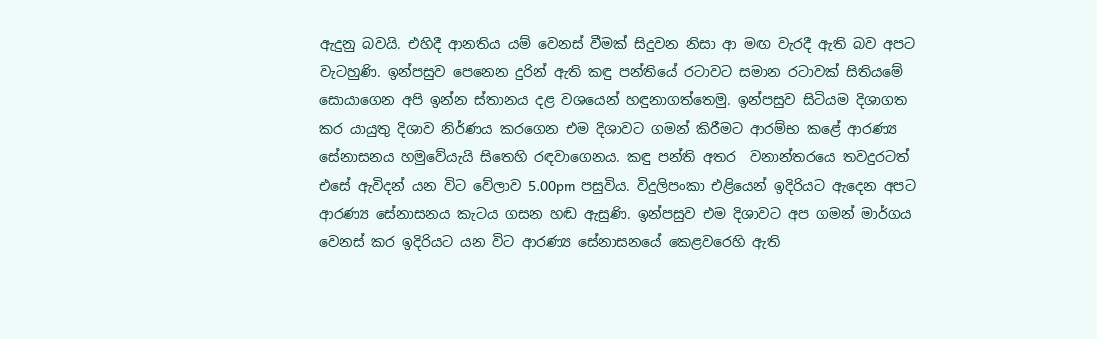ඇදුනු බවයි. එහිදී ආනතිය යම් වෙනස් වීමක් සිදුවන නිසා ආ මඟ වැරදී ඇති බව අපට වැටහුණි. ඉන්පසුව පෙනෙන දුරින් ඇති කඳු පන්තියේ රටාවට සමාන රටාවක් සිතියමේ සොයාගෙන අපි ඉන්න ස්තානය දළ වශයෙන් හඳුනාගත්තෙමු. ඉන්පසුව සිටියම දිශාගත කර යායුතු දිශාව නිර්ණය කරගෙන එම දිශාවට ගමන් කිරීමට ආරම්භ කළේ ආරණ්‍ය සේනාසනය හමුවේයැයි සිතෙහි රඳවාගෙනය. කඳු පන්ති අතර  වනාන්තරයෙ තවදුරටත් එසේ ඇවිදන් යන විට වේලාව 5.00pm පසුවිය. විදුලිපංකා එළියෙන් ඉදිරියට ඇදෙන අපට ආරණ්‍ය සේනාසනය කැටය ගසන හඬ ඇසුණි. ඉන්පසුව එම දිශාවට අප ගමන් මාර්ගය වෙනස් කර ඉදිරියට යන විට ආරණ්‍ය සේනාසනයේ කෙළවරෙහි ඇති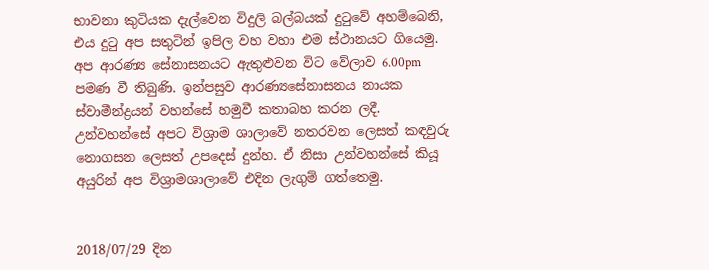භාවනා කුටියක දැල්වෙන විදුලි බල්බයක් දුටුවේ අහම්බෙනි, එය දුටු අප සතුටින් ඉපිල වහ වහා එම ස්ථානයට ගියෙමු. අප ආරණ්‍ය සේනාසනයට ඇතුළුවන විට වේලාව 6.00pm පමණ වී තිබුණි. ඉන්පසුව ආරණ්‍යසේනාසනය නායක ස්වාමීන්ද්‍රයන් වහන්සේ හමුවී කතාබහ කරන ලදී.  උන්වහන්සේ අපට විශ්‍රාම ශාලාවේ නතරවන ලෙසත් කඳවුරු නොගසන ලෙසත් උපදෙස් දුන්හ. ඒ නිසා උන්වහන්සේ කියූ අයුරින් අප විශ්‍රාමශාලාවේ එදින ලැගුම් ගත්තෙමු.


2018/07/29 දින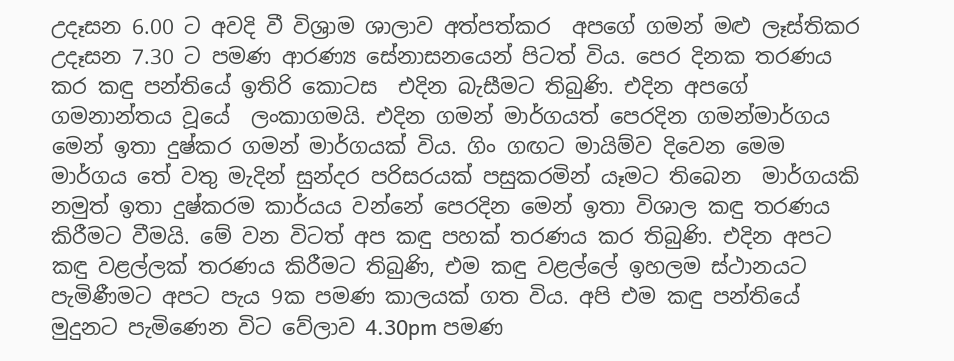උදෑසන 6.00 ට අවදි වී විශ්‍රාම ශාලාව අත්පත්කර  අපගේ ගමන් මළු ලෑස්තිකර උදෑසන 7.30 ට පමණ ආරණ්‍ය සේනාසනයෙන් පිටත් විය. පෙර දිනක තරණය කර කඳු පන්තියේ ඉතිරි කොටස  එදින බැසීමට තිබුණි. එදින අපගේ ගමනාන්තය වූයේ  ලංකාගමයි. එදින ගමන් මාර්ගයත් පෙරදින ගමන්මාර්ගය මෙන් ඉතා දුෂ්කර ගමන් මාර්ගයක් විය. ගිං ගඟට මායිම්ව දිවෙන මෙම මාර්ගය තේ වතු මැදින් සුන්දර පරිසරයක් පසුකරමින් යෑමට තිබෙන  මාර්ගයකි නමුත් ඉතා දුෂ්කරම කාර්යය වන්නේ පෙරදින මෙන් ඉතා විශාල කඳු තරණය කිරීමට වීමයි. මේ වන විටත් අප කඳු පහක් තරණය කර තිබුණි. එදින අපට කඳු වළල්ලක් තරණය කිරීමට තිබුණි, එම කඳු වළල්ලේ ඉහලම ස්ථානයට පැමිණීමට අපට පැය 9ක පමණ කාලයක් ගත විය. අපි එම කඳු පන්තියේ මුදුනට පැමිණෙන විට වේලාව 4.30pm පමණ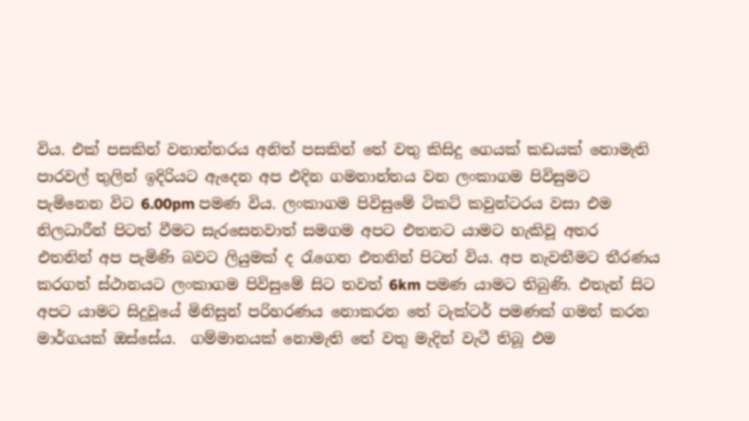විය. එක් පසකින් වනාන්තරය අනිත් පසකින් තේ වතු කිසිදු ගෙයක් කඩයක් නොමැති පාරවල් තුලින් ඉදිරියට ඇදෙන අප එදින ගමනාන්තය වන ලංකාගම පිවිසුමට පැමිනෙන විට 6.00pm පමණ විය. ලංකාගම පිවිසුමේ ටිකට් කවුන්ටරය වසා එම නිලධාරීන් පිටත් වීමට සැරසෙනවාත් සමගම අපට එතනට යාමට හැකිවූ අතර එතනින් අප පැමිණි බවට ලියුමක් ද රැගෙන එතනින් පිටත් විය. අප නැවතීමට තීරණය කරගත් ස්ථානයට ලංකාගම පිවිසුමේ සිට තවත් 6km පමණ යාමට තිබුණි. එතැන් සිට අපට යාමට සිදුවූයේ මිනිසුන් පරිහරණය නොකරන තේ ටැක්ටර් පමණක් ගමන් කරන මාර්ගයක් ඔස්සේය.  ගම්මානයක් නොමැති තේ වතු මැදින් වැටී තිබූ එම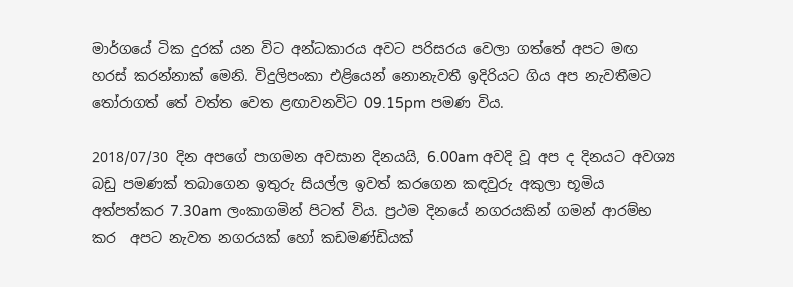මාර්ගයේ ටික දුරක් යන විට අන්ධකාරය අවට පරිසරය වෙලා ගත්තේ අපට මඟ හරස් කරන්නාක් මෙනි. විදුලිපංකා එළියෙන් නොනැවතී ඉදිරියට ගිය අප නැවතීමට තෝරාගත් තේ වත්ත වෙත ළඟාවනවිට 09.15pm පමණ විය.

2018/07/30 දින අපගේ පාගමන අවසාන දිනයයි, 6.00am අවදි වූ අප ද දිනයට අවශ්‍ය බඩු පමණක් තබාගෙන ඉතුරු සියල්ල ඉවත් කරගෙන කඳවුරු අකුලා භූමිය අත්පත්කර 7.30am ලංකාගමින් පිටත් විය. ප්‍රථම දිනයේ නගරයකින් ගමන් ආරම්භ කර  අපට නැවත නගරයක් හෝ කඩමණ්ඩියක්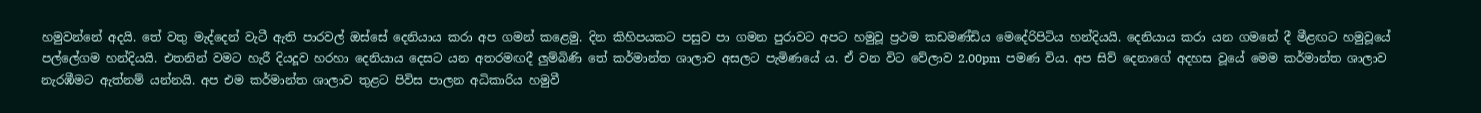හමුවන්නේ අදයි. තේ වතු මැද්දෙන් වැටී ඇති පාරවල් ඔස්සේ දෙනියාය කරා අප ගමන් කළෙමු. දින කිහිපයකට පසුව පා ගමන පුරාවට අපට හමුවූ ප්‍රථම කඩමණ්ඩිය මෙදේරිපිටිය හන්දියයි. දෙනියාය කරා යන ගමනේ දී මීළඟට හමුවූයේ පල්ලේගම හන්දියයි. එතනින් වමට හැරී දියදූව හරහා දෙනියාය දෙසට යන අතරමඟදී ලුම්බිණි තේ කර්මාන්ත ශාලාව අසලට පැමිණයේ ය. ඒ වන විට වේලාව 2.00pm  පමණ විය. අප සිව් දෙනාගේ අදහස වූයේ මෙම කර්මාන්ත ශාලාව නැරඹීමට ඇත්නම් යන්නයි. අප එම කර්මාන්ත ශාලාව තුළට පිවිස පාලන අධිකාරිය හමුවී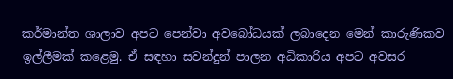කර්මාන්ත ශාලාව අපට පෙන්වා අවබෝධයක් ලබාදෙන මෙන් කාරුණිකව ඉල්ලීමක් කළෙමු. ඒ සඳහා සවන්දුන් පාලන අධිකාරිය අපට අවසර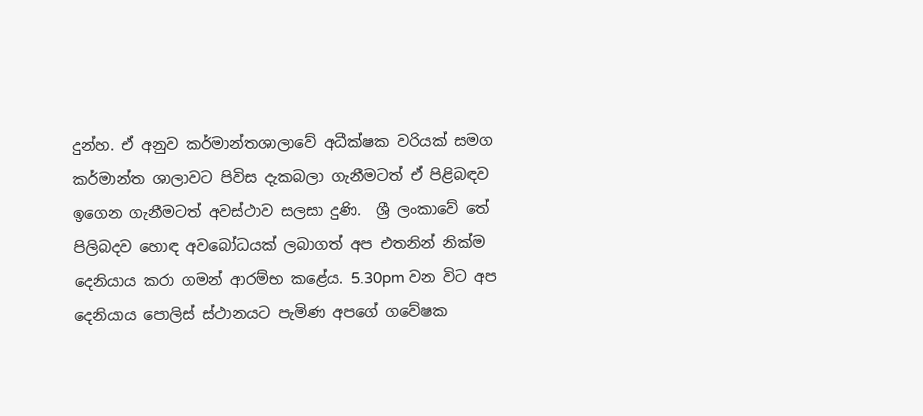දුන්හ. ඒ අනුව කර්මාන්තශාලාවේ අධීක්ෂක වරියක් සමග කර්මාන්ත ශාලාවට පිවිස දැකබලා ගැනීමටත් ඒ පිළිබඳව ඉගෙන ගැනීමටත් අවස්ථාව සලසා දුණි.  ශ්‍රී ලංකාවේ තේ පිලිබදව හොඳ අවබෝධයක් ලබාගත් අප එතනින් නික්ම දෙනියාය කරා ගමන් ආරම්භ කළේය. 5.30pm වන විට අප දෙනියාය පොලිස් ස්ථානයට පැමිණ අපගේ ගවේෂක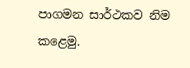පාගමන සාර්ථකව නිම කළෙමු.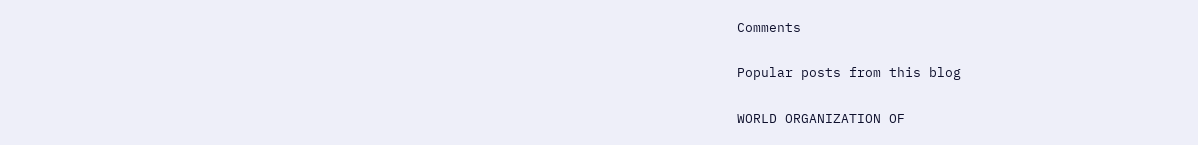Comments

Popular posts from this blog

WORLD ORGANIZATION OF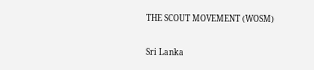THE SCOUT MOVEMENT (WOSM)

Sri Lanka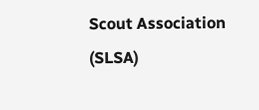Scout Association (SLSA)